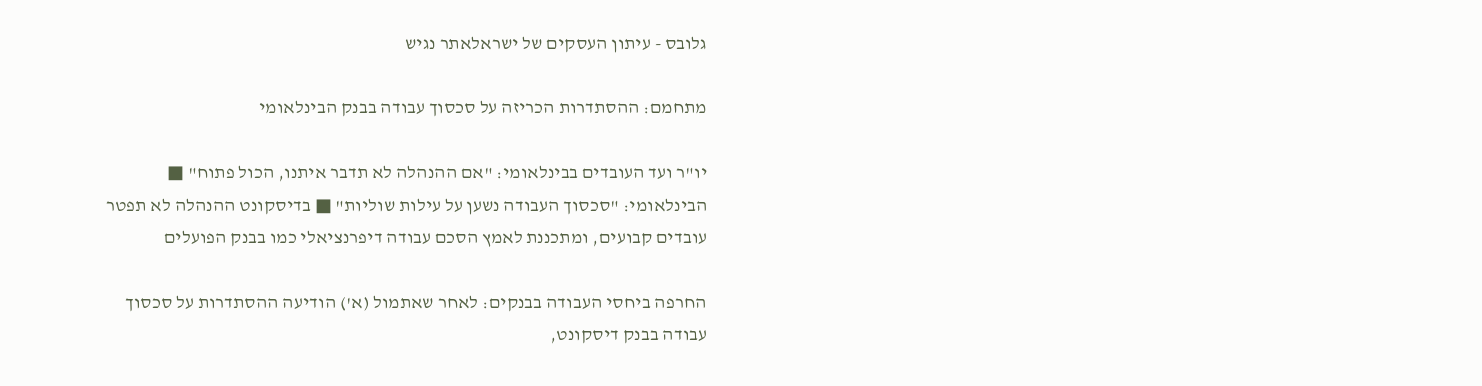גלובס - עיתון העסקים של ישראלאתר נגיש

מתחמם: ההסתדרות הכריזה על סכסוך עבודה בבנק הבינלאומי

יו"ר ועד העובדים בבינלאומי: "אם ההנהלה לא תדבר איתנו, הכול פתוח" ■ הבינלאומי: "סכסוך העבודה נשען על עילות שוליות" ■ בדיסקונט ההנהלה לא תפטר עובדים קבועים, ומתכננת לאמץ הסכם עבודה דיפרנציאלי כמו בבנק הפועלים

החרפה ביחסי העבודה בבנקים: לאחר שאתמול (א') הודיעה ההסתדרות על סכסוך עבודה בבנק דיסקונט,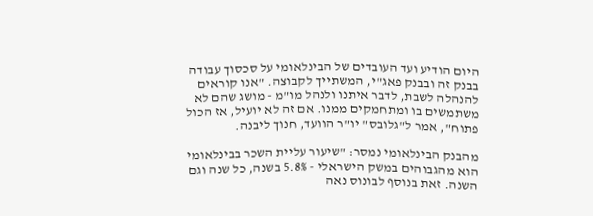היום הודיע ועד העובדים של הבינלאומי על סכסוך עבודה בבנק זה ובבנק פאג"י, המשתייך לקבוצה. "אנו קוראים להנהלה לשבת, לדבר איתנו ולנהל מו"מ - מושג שהם לא משתמשים בו ומתחמקים ממנו. אם זה לא יועיל, אז הכול פתוח", אמר ל"גלובס" יו"ר הוועד, חנוך ליבנה.

מהבנק הבינלאומי נמסר: "שיעור עליית השכר בבינלאומי הוא מהגבוהים במשק הישראלי - 5.8% בשנה, כל שנה וגם השנה. זאת בנוסף לבונוס נאה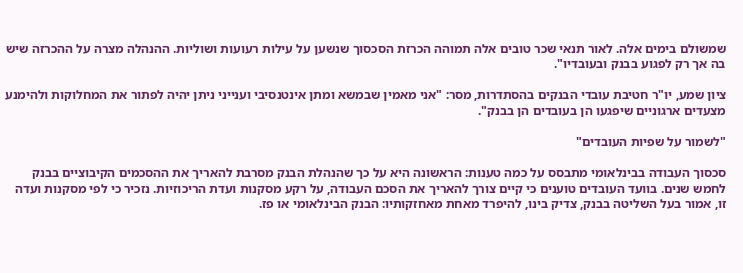שמשולם בימים אלה. לאור תנאי שכר טובים אלה תמוהה הכרזת הסכסוך שנשען על עילות רעועות ושוליות. ההנהלה מצרה על ההכרזה שיש בה אך רק לפגוע בבנק ובעובדיו".

ציון שמע, יו"ר חטיבת עובדי הבנקים בהסתדרות, מסר: "אני מאמין שבמשא ומתן אינטנסיבי וענייני ניתן יהיה לפתור את המחלוקות ולהימנע מצעדים ארגוניים שיפגעו הן בעובדים הן בבנק".

"לשמור על שפיות העובדים"

סכסוך העבודה בבינלאומי מתבסס על כמה טענות: הראשונה היא על כך שהנהלת הבנק מסרבת להאריך את ההסכמים הקיבוציים בבנק לחמש שנים. בוועד העובדים טוענים כי קיים צורך להאריך את הסכם העבודה, על רקע מסקנות ועדת הריכוזיות. נזכיר כי לפי מסקנות ועדה זו, אמור בעל השליטה בבנק, צדיק בינו, להיפרד מאחת מאחזקותיו: הבנק הבינלאומי או פז.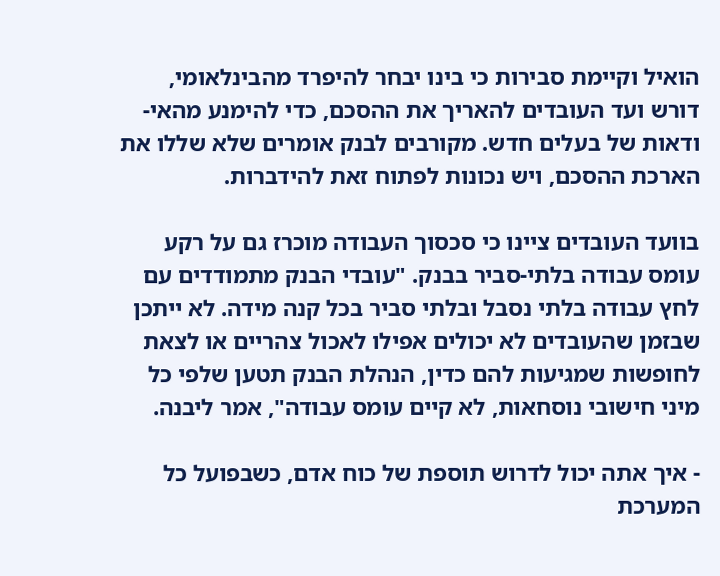הואיל וקיימת סבירות כי בינו יבחר להיפרד מהבינלאומי, דורש ועד העובדים להאריך את ההסכם, כדי להימנע מהאי-ודאות של בעלים חדש. מקורבים לבנק אומרים שלא שללו את הארכת ההסכם, ויש נכונות לפתוח זאת להידברות.

בוועד העובדים ציינו כי סכסוך העבודה מוכרז גם על רקע עומס עבודה בלתי-סביר בבנק. "עובדי הבנק מתמודדים עם לחץ עבודה בלתי נסבל ובלתי סביר בכל קנה מידה. לא ייתכן שבזמן שהעובדים לא יכולים אפילו לאכול צהריים או לצאת לחופשות שמגיעות להם כדין, הנהלת הבנק תטען שלפי כל מיני חישובי נוסחאות, לא קיים עומס עבודה", אמר ליבנה.

- איך אתה יכול לדרוש תוספת של כוח אדם, כשבפועל כל המערכת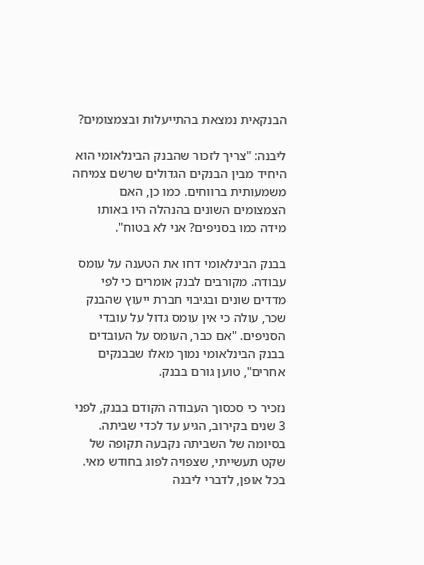הבנקאית נמצאת בהתייעלות ובצמצומים?

ליבנה: "צריך לזכור שהבנק הבינלאומי הוא היחיד מבין הבנקים הגדולים שרשם צמיחה משמעותית ברווחים. כמו כן, האם הצמצומים השונים בהנהלה היו באותו מידה כמו בסניפים? אני לא בטוח".

בבנק הבינלאומי דחו את הטענה על עומס עבודה. מקורבים לבנק אומרים כי לפי מדדים שונים ובגיבוי חברת ייעוץ שהבנק שכר, עולה כי אין עומס גדול על עובדי הסניפים. "אם כבר, העומס על העובדים בבנק הבינלאומי נמוך מאלו שבבנקים אחרים", טוען גורם בבנק.

נזכיר כי סכסוך העבודה הקודם בבנק, לפני 3 שנים בקירוב, הגיע עד לכדי שביתה. בסיומה של השביתה נקבעה תקופה של שקט תעשייתי, שצפויה לפוג בחודש מאי. בכל אופן, לדברי ליבנה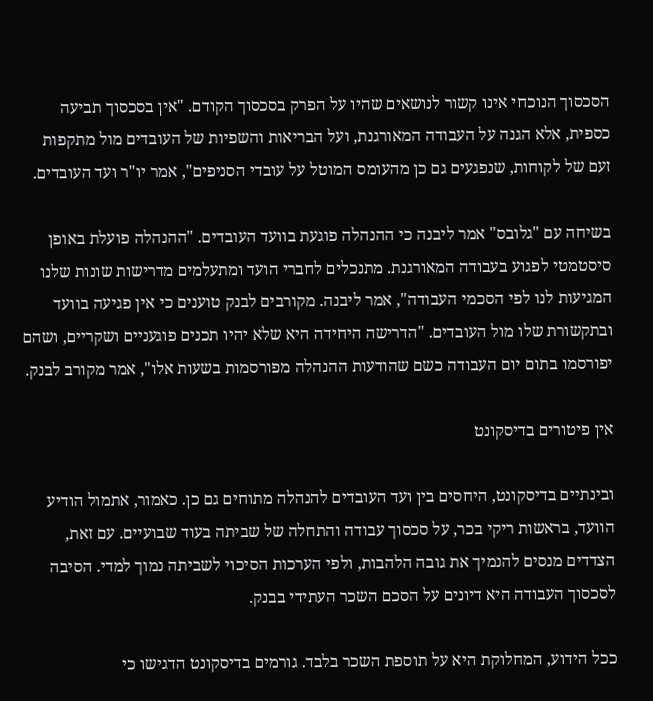הסכסוך הנוכחי אינו קשור לנושאים שהיו על הפרק בסכסוך הקודם. "אין בסכסוך תביעה כספית, אלא הגנה על העבודה המאורגנת, ועל הבריאות והשפיות של העובדים מול מתקפות זעם של לקוחות, שנפגעים גם כן מהעומס המוטל על עובדי הסניפים", אמר יו"ר ועד העובדים.

בשיחה עם "גלובס" אמר ליבנה כי ההנהלה פוגעת בוועד העובדים. "ההנהלה פועלת באופן סיסטמטי לפגוע בעבודה המאורגנת. מתנכלים לחברי הועד ומתעלמים מדרישות שונות שלנו המגיעות לנו לפי הסכמי העבודה", אמר ליבנה. מקורבים לבנק טוענים כי אין פגיעה בוועד ובתקשורת שלו מול העובדים. "הדרישה היחידה היא שלא יהיו תכנים פוגעניים ושקריים, ושהם יפורסמו בתום יום העבודה כשם שהודעות ההנהלה מפורסמות בשעות אלו", אמר מקורב לבנק.

אין פיטורים בדיסקונט

ובינתיים בדיסקונט, היחסים בין ועד העובדים להנהלה מתוחים גם כן. כאמור, אתמול הודיע הוועד, בראשות ריקי בכר, על סכסוך עבודה והתחלה של שביתה בעוד שבועיים. עם זאת, הצדדים מנסים להנמיך את גובה הלהבות, ולפי הערכות הסיכוי לשביתה נמוך למדי. הסיבה לסכסוך העבודה היא דיונים על הסכם השכר העתידי בבנק.

ככל הידוע, המחלוקת היא על תוספת השכר בלבד. גורמים בדיסקונט הדגישו כי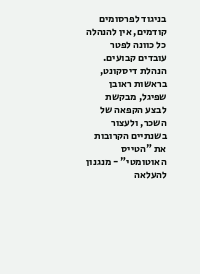בניגוד לפרסומים קודמים, אין להנהלה כל כוונה לפטר עובדים קבועים. הנהלת דיסקונט, בראשות ראובן שפיגל, מבקשת לבצע הקפאה של השכר, ולעצור בשנתיים הקרובות את "הטייס האוטומטי" - מנגנון להעלאה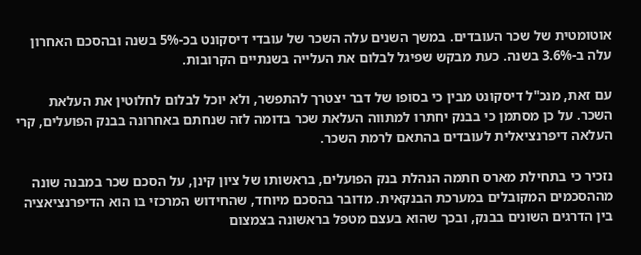אוטומטית של שכר העובדים. במשך השנים עלה השכר של עובדי דיסקונט בכ-5% בשנה ובהסכם האחרון עלה ב-3.6% בשנה. כעת מבקש שפיגל לבלום את העלייה בשנתיים הקרובות.

עם זאת, מנכ"ל דיסקונט מבין כי בסופו של דבר יצטרך להתפשר, ולא יוכל לבלום לחלוטין את העלאת השכר. על כן מסתמן כי בבנק יחתרו למתווה העלאת שכר בדומה לזה שנחתם באחרונה בבנק הפועלים, קרי העלאה דיפרנציאלית לעובדים בהתאם לרמת השכר.

נזכיר כי בתחילת מארס חתמה הנהלת בנק הפועלים, בראשותו של ציון קינן, על הסכם שכר במבנה שונה מההסכמים המקובלים במערכת הבנקאית. מדובר בהסכם מיוחד, שהחידוש המרכזי בו הוא הדיפרנציאציה בין הדרגים השונים בבנק, ובכך שהוא בעצם מטפל בראשונה בצמצום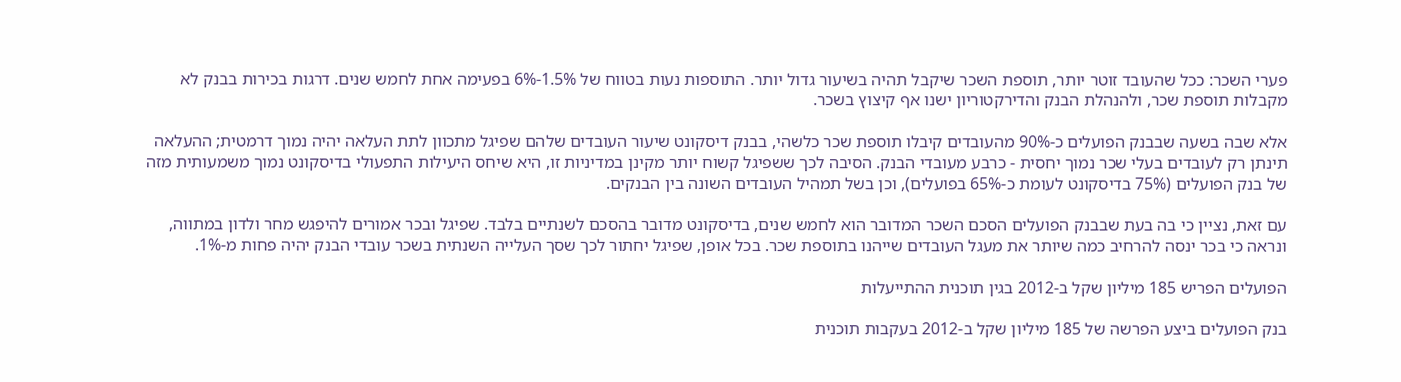פערי השכר: ככל שהעובד זוטר יותר, תוספת השכר שיקבל תהיה בשיעור גדול יותר. התוספות נעות בטווח של 1.5%-6% בפעימה אחת לחמש שנים. דרגות בכירות בבנק לא מקבלות תוספת שכר, ולהנהלת הבנק והדירקטוריון ישנו אף קיצוץ בשכר.

אלא שבה בשעה שבבנק הפועלים כ-90% מהעובדים קיבלו תוספת שכר כלשהי, בבנק דיסקונט שיעור העובדים שלהם שפיגל מתכוון לתת העלאה יהיה נמוך דרמטית; ההעלאה תינתן רק לעובדים בעלי שכר נמוך יחסית - כרבע מעובדי הבנק. הסיבה לכך ששפיגל קשוח יותר מקינן במדיניות זו, היא שיחס היעילות התפעולי בדיסקונט נמוך משמעותית מזה של בנק הפועלים (75% בדיסקונט לעומת כ-65% בפועלים), וכן בשל תמהיל העובדים השונה בין הבנקים.

עם זאת, נציין כי בה בעת שבבנק הפועלים הסכם השכר המדובר הוא לחמש שנים, בדיסקונט מדובר בהסכם לשנתיים בלבד. שפיגל ובכר אמורים להיפגש מחר ולדון במתווה, ונראה כי בכר ינסה להרחיב כמה שיותר את מעגל העובדים שייהנו בתוספת שכר. בכל אופן, שפיגל יחתור לכך שסך העלייה השנתית בשכר עובדי הבנק יהיה פחות מ-1%.

הפועלים הפריש 185 מיליון שקל ב-2012 בגין תוכנית ההתייעלות

בנק הפועלים ביצע הפרשה של 185 מיליון שקל ב-2012 בעקבות תוכנית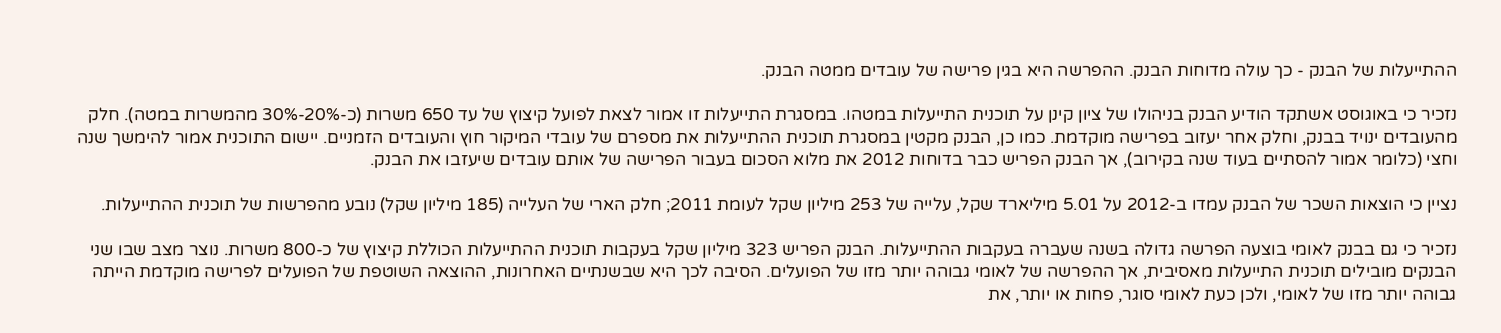ההתייעלות של הבנק - כך עולה מדוחות הבנק. ההפרשה היא בגין פרישה של עובדים ממטה הבנק.

נזכיר כי באוגוסט אשתקד הודיע הבנק בניהולו של ציון קינן על תוכנית התייעלות במטהו. במסגרת התייעלות זו אמור לצאת לפועל קיצוץ של עד 650 משרות (כ-20%-30% מהמשרות במטה). חלק מהעובדים ינויד בבנק, וחלק אחר יעזוב בפרישה מוקדמת. כמו כן, הבנק מקטין במסגרת תוכנית ההתייעלות את מספרם של עובדי המיקור חוץ והעובדים הזמניים. יישום התוכנית אמור להימשך שנה וחצי (כלומר אמור להסתיים בעוד שנה בקירוב), אך הבנק הפריש כבר בדוחות 2012 את מלוא הסכום בעבור הפרישה של אותם עובדים שיעזבו את הבנק.

נציין כי הוצאות השכר של הבנק עמדו ב-2012 על 5.01 מיליארד שקל, עלייה של 253 מיליון שקל לעומת 2011; חלק הארי של העלייה (185 מיליון שקל) נובע מהפרשות של תוכנית ההתייעלות.

נזכיר כי גם בבנק לאומי בוצעה הפרשה גדולה בשנה שעברה בעקבות ההתייעלות. הבנק הפריש 323 מיליון שקל בעקבות תוכנית ההתייעלות הכוללת קיצוץ של כ-800 משרות. נוצר מצב שבו שני הבנקים מובילים תוכנית התייעלות מאסיבית, אך ההפרשה של לאומי גבוהה יותר מזו של הפועלים. הסיבה לכך היא שבשנתיים האחרונות, ההוצאה השוטפת של הפועלים לפרישה מוקדמת הייתה גבוהה יותר מזו של לאומי, ולכן כעת לאומי סוגר, פחות או יותר, את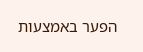הפער באמצעות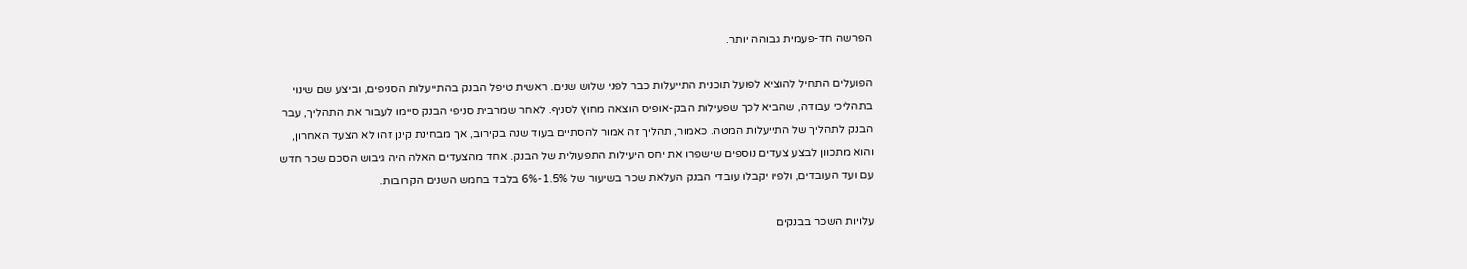הפרשה חד-פעמית גבוהה יותר.

הפועלים התחיל להוציא לפועל תוכנית התייעלות כבר לפני שלוש שנים. ראשית טיפל הבנק בהתייעלות הסניפים, וביצע שם שינוי בתהליכי עבודה, שהביא לכך שפעילות הבק-אופיס הוצאה מחוץ לסניף. לאחר שמרבית סניפי הבנק סיימו לעבור את התהליך, עבר הבנק לתהליך של התייעלות המטה. כאמור, תהליך זה אמור להסתיים בעוד שנה בקירוב, אך מבחינת קינן זהו לא הצעד האחרון, והוא מתכוון לבצע צעדים נוספים שישפרו את יחס היעילות התפעולית של הבנק. אחד מהצעדים האלה היה גיבוש הסכם שכר חדש עם ועד העובדים, ולפיו יקבלו עובדי הבנק העלאת שכר בשיעור של 1.5%-6% בלבד בחמש השנים הקרובות.

עלויות השכר בבנקים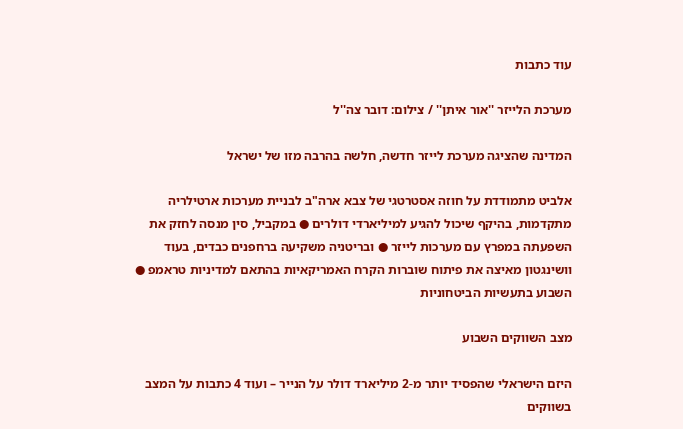עוד כתבות

מערכת הלייזר ''אור איתן'' / צילום: דובר צה''ל

המדינה שהציגה מערכת לייזר חדשה, חלשה בהרבה מזו של ישראל

אלביט מתמודדת על חוזה אסטרטגי של צבא ארה"ב לבניית מערכות ארטילריה מתקדמות, בהיקף שיכול להגיע למיליארדי דולרים ● במקביל, סין מנסה לחזק את השפעתה במפרץ עם מערכות לייזר ● ובריטניה משקיעה ברחפנים כבדים, בעוד וושינגטון מאיצה את פיתוח שוברות הקרח האמריקאיות בהתאם למדיניות טראמפ ● השבוע בתעשיות הביטחוניות

מצב השווקים השבוע

היזם הישראלי שהפסיד יותר מ-2 מיליארד דולר על הנייר – ועוד 4 כתבות על המצב בשווקים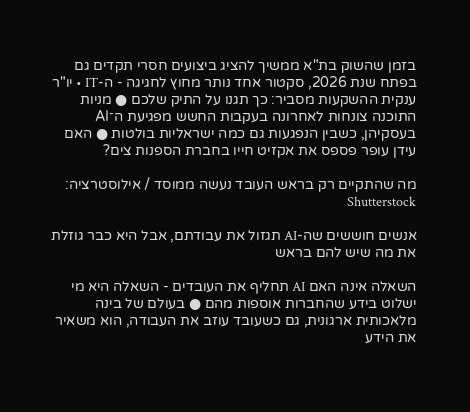בזמן שהשוק בת"א ממשיך להציג ביצועים חסרי תקדים גם בפתח שנת 2026, סקטור אחד נותר מחוץ לחגיגה - ה-IT • יו"ר ענקית ההשקעות מסביר: כך תגנו על התיק שלכם ● מניות התוכנה צונחות לאחרונה בעקבות החשש מפגיעת ה־AI בעסקיהן, כשבין הנפגעות גם כמה ישראליות בולטות ● האם עידן עופר פספס את אקזיט חייו בחברת הספנות צים?

מה שהתקיים רק בראש העובד נעשה ממוסד / אילוסטרציה: Shutterstock

אנשים חוששים שה-AI תגזול את עבודתם, אבל היא כבר גוזלת את מה שיש להם בראש

השאלה אינה האם AI תחליף את העובדים - השאלה היא מי ישלוט בידע שהחברות אוספות מהם ● בעולם של בינה מלאכותית ארגונית, גם כשעובד עוזב את העבודה, הוא משאיר את הידע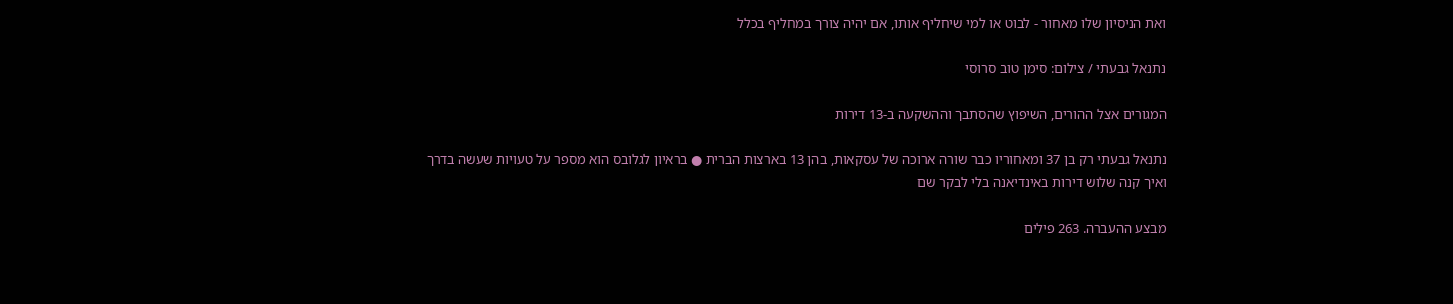ואת הניסיון שלו מאחור - לבוט או למי שיחליף אותו, אם יהיה צורך במחליף בכלל

נתנאל גבעתי / צילום: סימן טוב סרוסי

המגורים אצל ההורים, השיפוץ שהסתבך וההשקעה ב-13 דירות

נתנאל גבעתי רק בן 37 ומאחוריו כבר שורה ארוכה של עסקאות, בהן 13 בארצות הברית ● בראיון לגלובס הוא מספר על טעויות שעשה בדרך ואיך קנה שלוש דירות באינדיאנה בלי לבקר שם

מבצע ההעברה. 263 פילים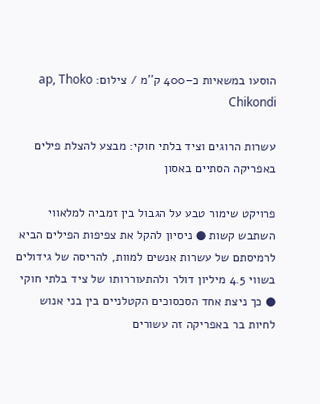הוסעו במשאיות כ–400 ק''מ / צילום: ap, Thoko Chikondi

עשרות הרוגים וציד בלתי חוקי: מבצע להצלת פילים באפריקה הסתיים באסון

פרויקט שימור טבע על הגבול בין זמביה למלאווי השתבש קשות ● ניסיון להקל את צפיפות הפילים הביא לרמיסתם של עשרות אנשים למוות, להריסה של גידולים בשווי 4.5 מיליון דולר ולהתעוררותו של ציד בלתי חוקי ● כך ניצת אחד הסכסוכים הקטלניים בין בני אנוש לחיות בר באפריקה זה עשורים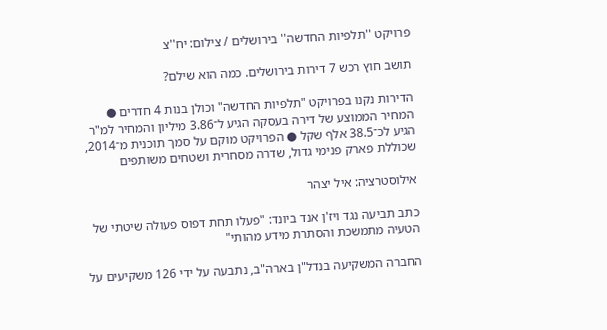פרויקט ''תלפיות החדשה'' בירושלים / צילום: יח''צ

תושב חוץ רכש 7 דירות בירושלים. כמה הוא שילם?

הדירות נקנו בפרויקט "תלפיות החדשה" וכולן בנות 4 חדרים ● המחיר הממוצע של דירה בעסקה הגיע ל־3.86 מיליון והמחיר למ"ר הגיע לכ־38.5 אלף שקל ● הפרויקט מוקם על סמך תוכנית מ־2014, שכוללת פארק פנימי גדול, שדרה מסחרית ושטחים משותפים

אילוסטרציה: איל יצהר

כתב תביעה נגד ויז'ן אנד ביונד: "פעלו תחת דפוס פעולה שיטתי של הטעיה מתמשכת והסתרת מידע מהותי"

החברה המשקיעה בנדל"ן בארה"ב, נתבעה על ידי 126 משקיעים על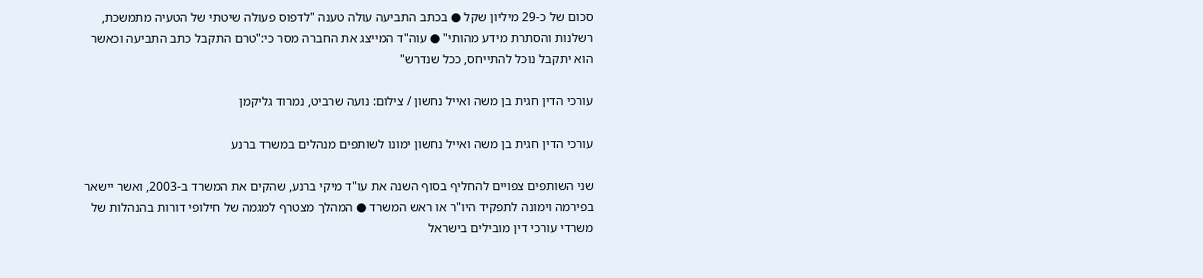סכום של כ-29 מיליון שקל ● בכתב התביעה עולה טענה "לדפוס פעולה שיטתי של הטעיה מתמשכת, רשלנות והסתרת מידע מהותי" ● עוה"ד המייצג את החברה מסר כי:"טרם התקבל כתב התביעה וכאשר הוא יתקבל נוכל להתייחס, ככל שנדרש"

עורכי הדין חגית בן משה ואייל נחשון / צילום: נועה שרביט, נמרוד גליקמן

עורכי הדין חגית בן משה ואייל נחשון ימונו לשותפים מנהלים במשרד ברנע

שני השותפים צפויים להחליף בסוף השנה את עו"ד מיקי ברנע, שהקים את המשרד ב-2003, ואשר יישאר בפירמה וימונה לתפקיד היו"ר או ראש המשרד ● המהלך מצטרף למגמה של חילופי דורות בהנהלות של משרדי עורכי דין מובילים בישראל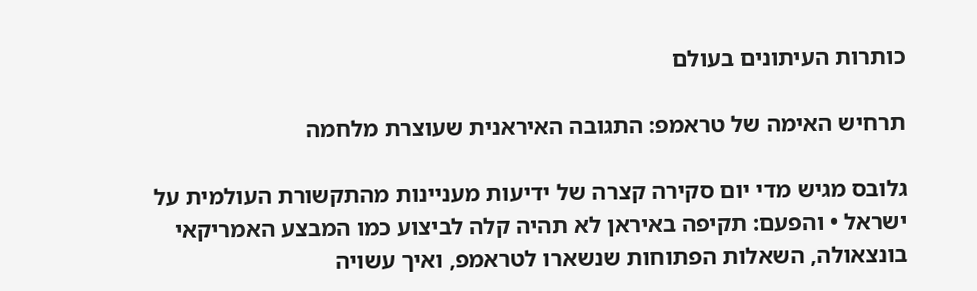כותרות העיתונים בעולם

תרחיש האימה של טראמפ: התגובה האיראנית שעוצרת מלחמה

גלובס מגיש מדי יום סקירה קצרה של ידיעות מעניינות מהתקשורת העולמית על ישראל • והפעם: תקיפה באיראן לא תהיה קלה לביצוע כמו המבצע האמריקאי בונצאולה, השאלות הפתוחות שנשארו לטראמפ, ואיך עשויה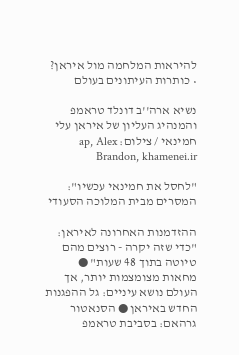להיראות המלחמה מול איראן? • כותרות העיתונים בעולם

נשיא ארה''ב דונלד טראמפ והמנהיג העליון של איראן עלי חמינאי / צילום: ap, Alex Brandon, khamenei.ir

"לחסל את חמינאי עכשיו": המסרים מבית המלוכה הסעודי

ההזדמנות האחרונה לאיראן: "כדי שזה יקרה - רוצים מהם טיוטה בתוך 48 שעות" ● מחאות מצומצמות יותר, אך העולם נושא עיניים: גל ההפגנות החדש באיראן ● הסנאטור גרהאם: בסביבת טראמפ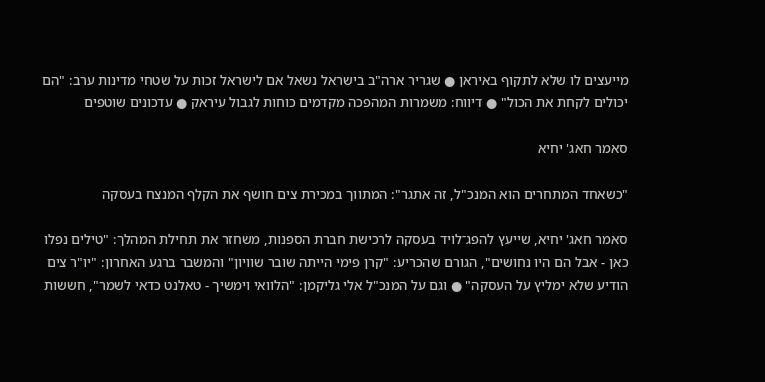מייעצים לו שלא לתקוף באיראן ● שגריר ארה"ב בישראל נשאל אם לישראל זכות על שטחי מדינות ערב: "הם יכולים לקחת את הכול" ● דיווח: משמרות המהפכה מקדמים כוחות לגבול עיראק ● עדכונים שוטפים

סאמר חאג' יחיא

"כשאחד המתחרים הוא המנכ"ל, זה אתגר": המתווך במכירת צים חושף את הקלף המנצח בעסקה

סאמר חאג' יחיא, שייעץ להפג־לויד בעסקה לרכישת חברת הספנות, משחזר את תחילת המהלך: "טילים נפלו כאן - אבל הם היו נחושים", הגורם שהכריע: "קרן פימי הייתה שובר שוויון" והמשבר ברגע האחרון: "יו"ר צים הודיע שלא ימליץ על העסקה" ● וגם על המנכ"ל אלי גליקמן: "הלוואי וימשיך - טאלנט כדאי לשמר", חששות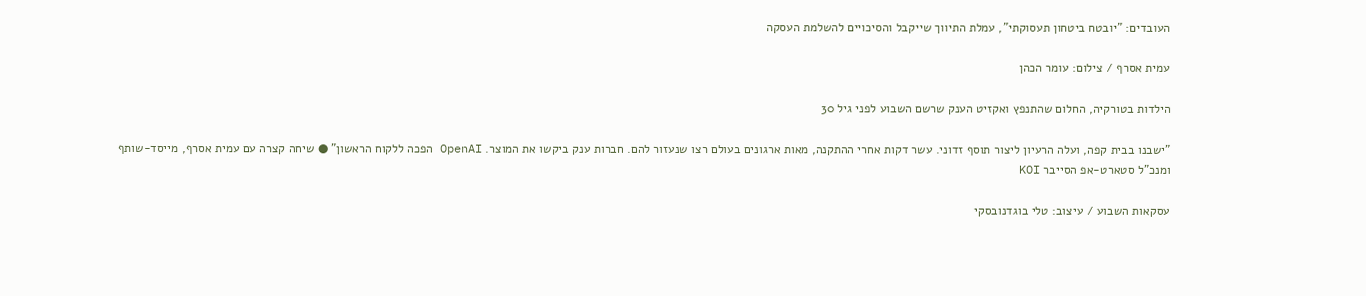העובדים: "יובטח ביטחון תעסוקתי", עמלת התיווך שייקבל והסיכויים להשלמת העסקה

עמית אסרף / צילום: עומר הכהן

הילדות בטורקיה, החלום שהתנפץ ואקזיט הענק שרשם השבוע לפני גיל 30

"ישבנו בבית קפה, ועלה הרעיון ליצור תוסף זדוני. עשר דקות אחרי ההתקנה, מאות ארגונים בעולם רצו שנעזור להם. חברות ענק ביקשו את המוצר. OpenAI הפכה ללקוח הראשון" ● שיחה קצרה עם עמית אסרף, מייסד-שותף ומנכ"ל סטארט-אפ הסייבר KOI

עסקאות השבוע / עיצוב: טלי בוגדנובסקי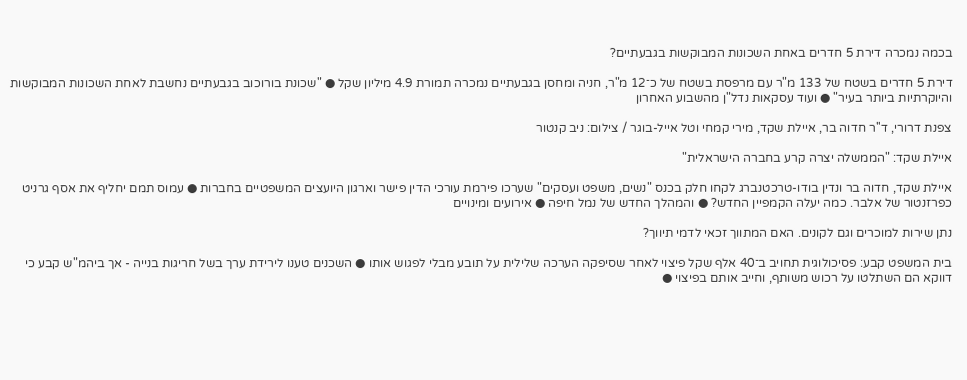בכמה נמכרה דירת 5 חדרים באחת השכונות המבוקשות בגבעתיים?

דירת 5 חדרים בשטח של 133 מ"ר עם מרפסת בשטח של כ־12 מ"ר, חניה ומחסן בגבעתיים נמכרה תמורת 4.9 מיליון שקל ● "שכונת בורוכוב בגבעתיים נחשבת לאחת השכונות המבוקשות והיוקרתיות ביותר בעיר" ● ועוד עסקאות נדל"ן מהשבוע האחרון

צפנת דרורי, ד''ר חדוה בר, איילת שקד, מירי קמחי וטל אייל-בוגר / צילום: ניב קנטור

איילת שקד: "הממשלה יצרה קרע בחברה הישראלית"

איילת שקד, חדוה בר ונדין בודו-טרכטנברג לקחו חלק בכנס "נשים, משפט ועסקים" שערכו פירמת עורכי הדין פישר וארגון היועצים המשפטיים בחברות ● עמוס תמם יחליף את אסף גרניט כפרזנטור של אלבר. כמה יעלה הקמפיין החדש? ● והמהלך החדש של נמל חיפה ● אירועים ומינויים

נתן שירות למוכרים וגם לקונים. האם המתווך זכאי לדמי תיווך?

בית המשפט קבע: פסיכולוגית תחויב ב־40 אלף שקל פיצוי לאחר שסיפקה הערכה שלילית על תובע מבלי לפגוש אותו ● השכנים טענו לירידת ערך בשל חריגות בנייה - אך ביהמ"ש קבע כי דווקא הם השתלטו על רכוש משותף, וחייב אותם בפיצוי ●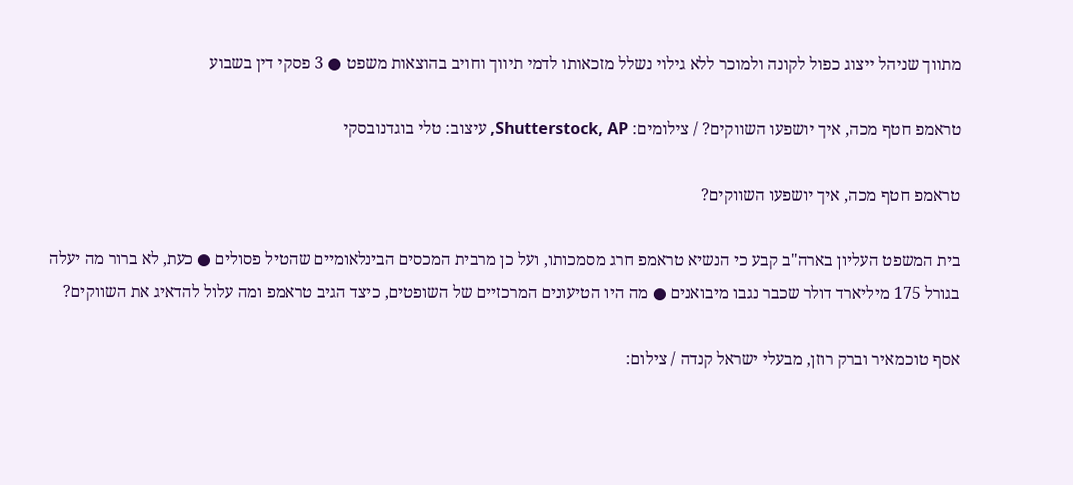מתווך שניהל ייצוג כפול לקונה ולמוכר ללא גילוי נשלל מזכאותו לדמי תיווך וחויב בהוצאות משפט ● 3 פסקי דין בשבוע

טראמפ חטף מכה, איך יושפעו השווקים? / צילומים: Shutterstock, AP, עיצוב: טלי בוגדנובסקי

טראמפ חטף מכה, איך יושפעו השווקים?

בית המשפט העליון בארה"ב קבע כי הנשיא טראמפ חרג מסמכותו, ועל כן מרבית המכסים הבינלאומיים שהטיל פסולים ● כעת, לא ברור מה יעלה בגורל 175 מיליארד דולר שכבר נגבו מיבואנים ● מה היו הטיעונים המרכזיים של השופטים, כיצד הגיב טראמפ ומה עלול להדאיג את השווקים?

אסף טוכמאיר וברק רוזן, מבעלי ישראל קנדה / צילום: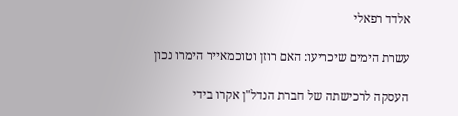אלדד רפאלי

עשרת הימים שיכריעו: האם רוזן וטוכמאייר הימרו נכון

העסקה לרכישתה של חברת הנדל"ן אקרו בידי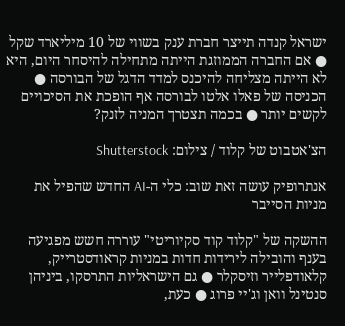ישראל קנדה תייצר חברת ענק בשווי של 10 מיליארד שקל ● אם החברה הממוזגת הייתה מתחילה להיסחר היום, היא לא הייתה מצליחה להיכנס למדד הדגל של הבורסה ● הכניסה של פאלו אלטו לבורסה אף הופכת את הסיכויים לקשים יותר ● בכמה תצטרך המניה לזנק?

הצ'אטבוט של קלוד / צילום: Shutterstock

אנתרופיק עושה זאת שוב: כלי ה-AI החדש שהפיל את מניות הסייבר

ההשקה של "קלוד קוד סקיוריטי" עוררה חשש מפגיעה בענף והובילה לירידות חדות במניות קראודסטרייק, קלאודפלייר וזיסקלר ● גם הישראליות התרסקו, ביניהן סנטינל וואן וג'יי פרוג ● כעת,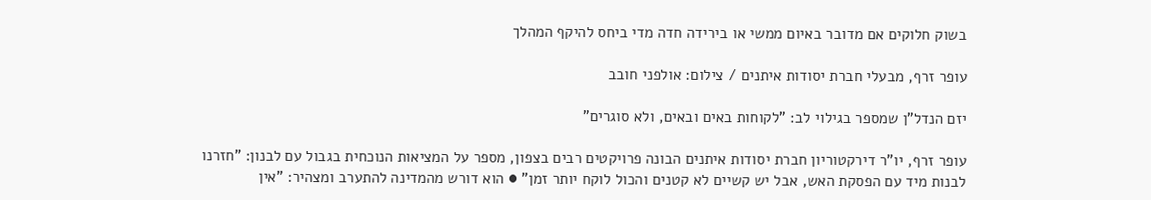בשוק חלוקים אם מדובר באיום ממשי או בירידה חדה מדי ביחס להיקף המהלך

עופר זרף, מבעלי חברת יסודות איתנים / צילום: אולפני חובב

יזם הנדל"ן שמספר בגילוי לב: "לקוחות באים ובאים, ולא סוגרים"

עופר זרף, יו"ר דירקטוריון חברת יסודות איתנים הבונה פרויקטים רבים בצפון, מספר על המציאות הנוכחית בגבול עם לבנון: "חזרנו לבנות מיד עם הפסקת האש, אבל יש קשיים לא קטנים והכול לוקח יותר זמן" ● הוא דורש מהמדינה להתערב ומצהיר: "אין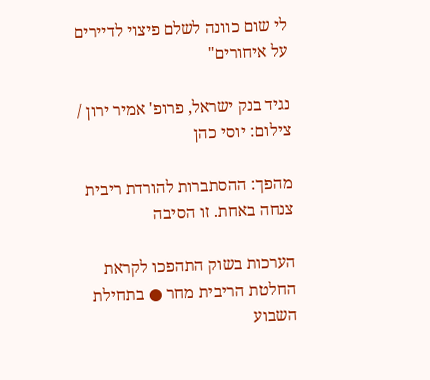לי שום כוונה לשלם פיצוי לדיירים על איחורים"

נגיד בנק ישראל, פרופ' אמיר ירון / צילום: יוסי כהן

מהפך: ההסתברות להורדת ריבית צנחה באחת. זו הסיבה

הערכות בשוק התהפכו לקראת החלטת הריבית מחר ● בתחילת השבוע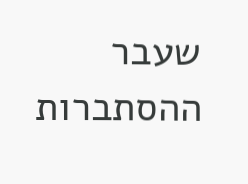שעבר ההסתברות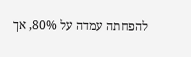להפחתה עמדה על 80%, אך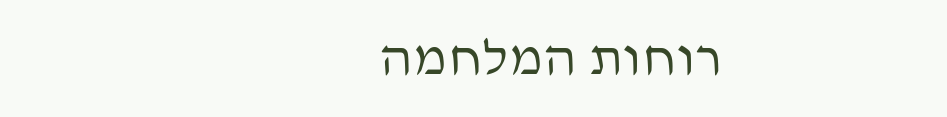רוחות המלחמה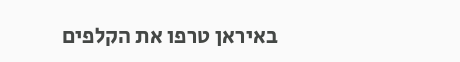באיראן טרפו את הקלפים